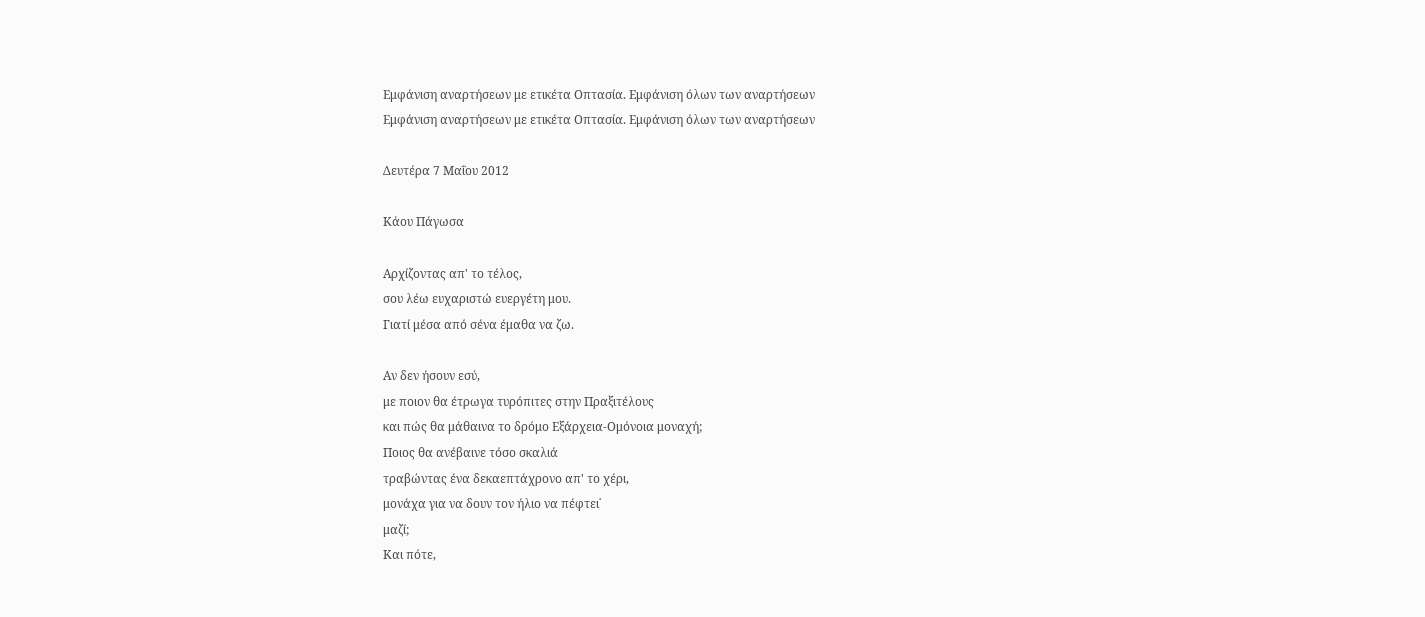Εμφάνιση αναρτήσεων με ετικέτα Οπτασία. Εμφάνιση όλων των αναρτήσεων
Εμφάνιση αναρτήσεων με ετικέτα Οπτασία. Εμφάνιση όλων των αναρτήσεων

Δευτέρα 7 Μαΐου 2012

Κάου Πάγωσα

Αρχίζοντας απ' το τέλος,
σου λέω ευχαριστώ ευεργέτη μου.
Γιατί μέσα από σένα έμαθα να ζω.

Αν δεν ήσουν εσύ,
με ποιον θα έτρωγα τυρόπιτες στην Πραξιτέλους
και πώς θα μάθαινα το δρόμο Εξάρχεια-Ομόνοια μοναχή;
Ποιος θα ανέβαινε τόσο σκαλιά
τραβώντας ένα δεκαεπτάχρονο απ' το χέρι,
μονάχα για να δουν τον ήλιο να πέφτει˙
μαζί;
Και πότε,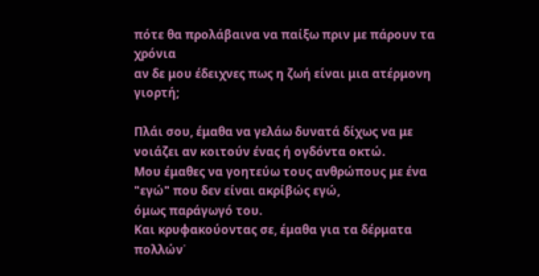πότε θα προλάβαινα να παίξω πριν με πάρουν τα χρόνια
αν δε μου έδειχνες πως η ζωή είναι μια ατέρμονη γιορτή;

Πλάι σου, έμαθα να γελάω δυνατά δίχως να με νοιάζει αν κοιτούν ένας ή ογδόντα οκτώ.
Μου έμαθες να γοητεύω τους ανθρώπους με ένα "εγώ" που δεν είναι ακρίβώς εγώ,
όμως παράγωγό του.
Και κρυφακούοντας σε, έμαθα για τα δέρματα πολλών˙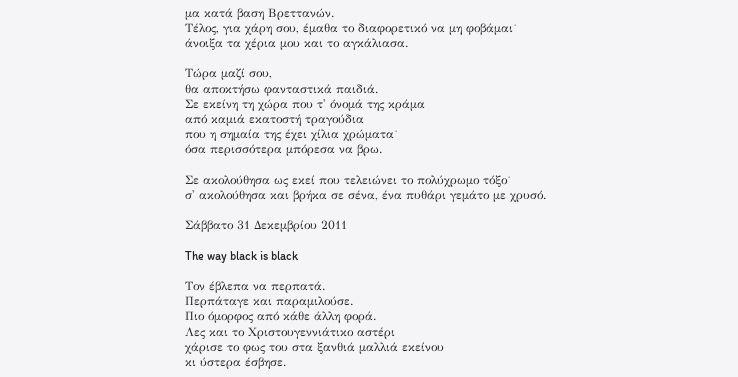μα κατά βαση Βρεττανών.
Τέλος, για χάρη σου, έμαθα το διαφορετικό να μη φοβάμαι˙
άνοιξα τα χέρια μου και το αγκάλιασα.

Τώρα μαζί σου,
θα αποκτήσω φανταστικά παιδιά.
Σε εκείνη τη χώρα που τ' όνομά της κράμα
από καμιά εκατοστή τραγούδια
που η σημαία της έχει χίλια χρώματα˙
όσα περισσότερα μπόρεσα να βρω.

Σε ακολούθησα ως εκεί που τελειώνει το πολύχρωμο τόξο˙
σ' ακολούθησα και βρήκα σε σένα, ένα πυθάρι γεμάτο με χρυσό.

Σάββατο 31 Δεκεμβρίου 2011

The way black is black

Τον έβλεπα να περπατά.
Περπάταγε και παραμιλούσε.
Πιο όμορφος από κάθε άλλη φορά.
Λες και το Χριστουγεννιάτικο αστέρι
χάρισε το φως του στα ξανθιά μαλλιά εκείνου
κι ύστερα έσβησε.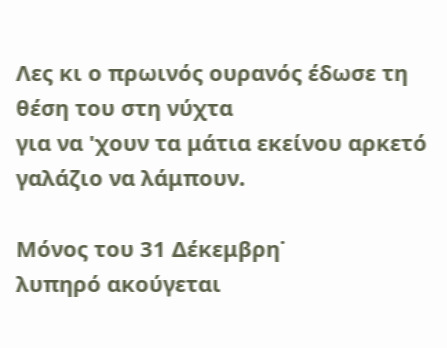Λες κι ο πρωινός ουρανός έδωσε τη θέση του στη νύχτα
για να 'χουν τα μάτια εκείνου αρκετό γαλάζιο να λάμπουν.

Μόνος του 31 Δέκεμβρη˙
λυπηρό ακούγεται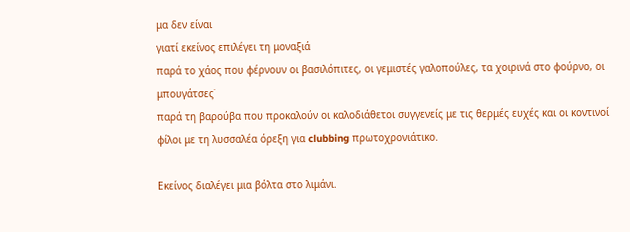μα δεν είναι
γιατί εκείνος επιλέγει τη μοναξιά
παρά το χάος που φέρνουν οι βασιλόπιτες, οι γεμιστές γαλοπούλες, τα χοιρινά στο φούρνο, οι μπουγάτσες˙
παρά τη βαρούβα που προκαλούν οι καλοδιάθετοι συγγενείς με τις θερμές ευχές και οι κοντινοί φίλοι με τη λυσσαλέα όρεξη για clubbing πρωτοχρονιάτικο.

Εκείνος διαλέγει μια βόλτα στο λιμάνι.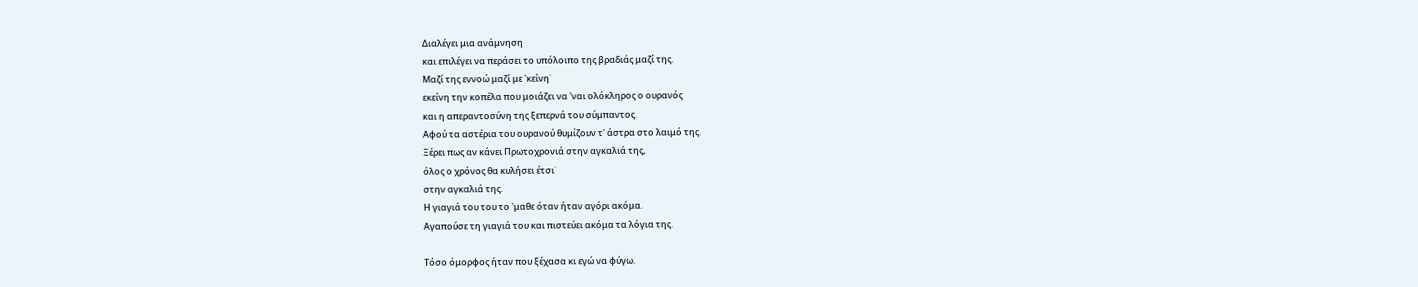Διαλέγει μια ανάμνηση
και επιλέγει να περάσει το υπόλοιπο της βραδιάς μαζί της.
Μαζί της εννοώ μαζί με 'κείνη˙
εκείνη την κοπέλα που μοιάζει να 'ναι ολόκληρος ο ουρανός
και η απεραντοσύνη της ξεπερνά του σύμπαντος.
Αφού τα αστέρια του ουρανού θυμίζουν τ' άστρα στο λαιμό της.
Ξέρει πως αν κάνει Πρωτοχρονιά στην αγκαλιά της,
όλος ο χρόνος θα κυλήσει έτσι˙
στην αγκαλιά της.
Η γιαγιά του του το 'μαθε όταν ήταν αγόρι ακόμα.
Αγαπούσε τη γιαγιά του και πιστεύει ακόμα τα λόγια της.

Τόσο όμορφος ήταν που ξέχασα κι εγώ να φύγω.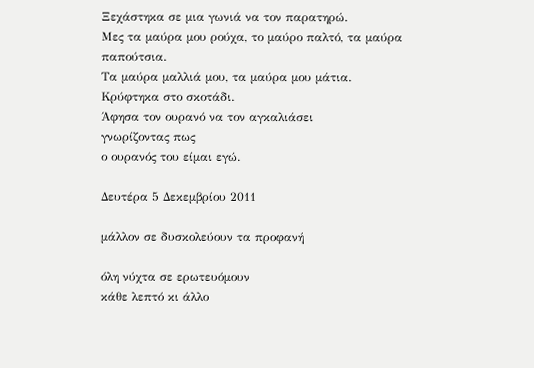Ξεχάστηκα σε μια γωνιά να τον παρατηρώ.
Μες τα μαύρα μου ρούχα, το μαύρο παλτό, τα μαύρα παπούτσια.
Τα μαύρα μαλλιά μου, τα μαύρα μου μάτια.
Κρύφτηκα στο σκοτάδι.
Άφησα τον ουρανό να τον αγκαλιάσει
γνωρίζοντας πως
ο ουρανός του είμαι εγώ.

Δευτέρα 5 Δεκεμβρίου 2011

μάλλον σε δυσκολεύουν τα προφανή

όλη νύχτα σε ερωτευόμουν
κάθε λεπτό κι άλλο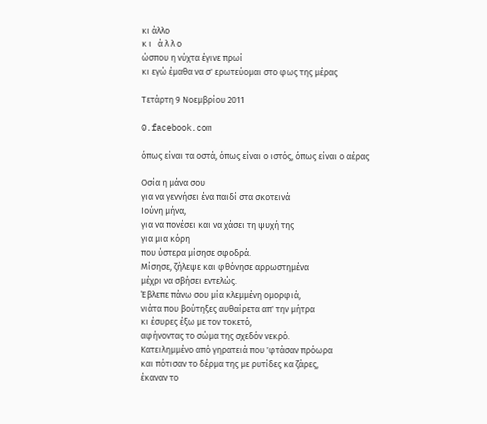κι άλλο
κ ι   ά λ λ ο
ώσπου η νύχτα έγινε πρωί
κι εγώ έμαθα να σ' ερωτεύομαι στο φως της μέρας

Τετάρτη 9 Νοεμβρίου 2011

0.facebook.com

όπως είναι τα οστά, όπως είναι ο ιστός, όπως είναι ο αέρας

Οσία η μάνα σου
για να γεννήσει ένα παιδί στα σκοτεινά
Ιούνη μήνα,
για να πονέσει και να χάσει τη ψυχή της
για μια κόρη
που ύστερα μίσησε σφοδρά.
Μίσησε, ζήλεψε και φθόνησε αρρωστημένα
μέχρι να σβήσει εντελώς.
Έβλεπε πάνω σου μία κλεμμένη ομορφιά,
νιάτα που βούτηξες αυθαίρετα απ' την μήτρα
κι έσυρες έξω με τον τοκετό,
αφήνοντας το σώμα της σχεδόν νεκρό.
Κατειλημμένο από γηρατειά που 'φτάσαν πρόωρα
και πότισαν το δέρμα της με ρυτίδες κα ζάρες,
έκαναν το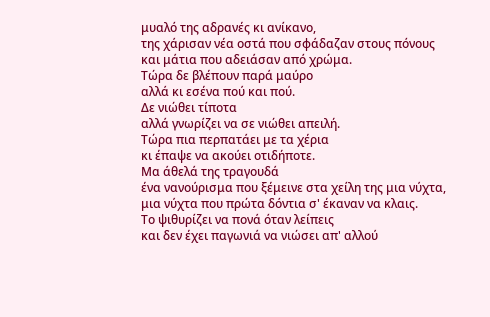μυαλό της αδρανές κι ανίκανο,
της χάρισαν νέα οστά που σφάδαζαν στους πόνους
και μάτια που αδειάσαν από χρώμα.
Τώρα δε βλέπουν παρά μαύρο
αλλά κι εσένα πού και πού.
Δε νιώθει τίποτα
αλλά γνωρίζει να σε νιώθει απειλή.
Τώρα πια περπατάει με τα χέρια
κι έπαψε να ακούει οτιδήποτε.
Μα άθελά της τραγουδά
ένα νανούρισμα που ξέμεινε στα χείλη της μια νύχτα,
μια νύχτα που πρώτα δόντια σ' έκαναν να κλαις.
Το ψιθυρίζει να πονά όταν λείπεις
και δεν έχει παγωνιά να νιώσει απ' αλλού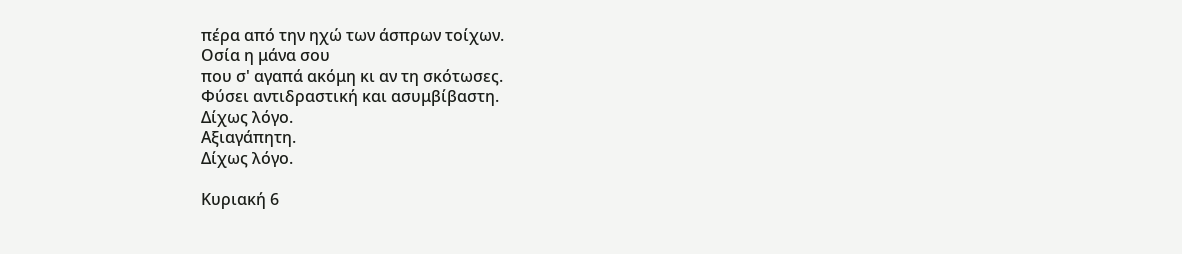πέρα από την ηχώ των άσπρων τοίχων.
Οσία η μάνα σου
που σ' αγαπά ακόμη κι αν τη σκότωσες.
Φύσει αντιδραστική και ασυμβίβαστη.
Δίχως λόγο.
Αξιαγάπητη.
Δίχως λόγο.

Κυριακή 6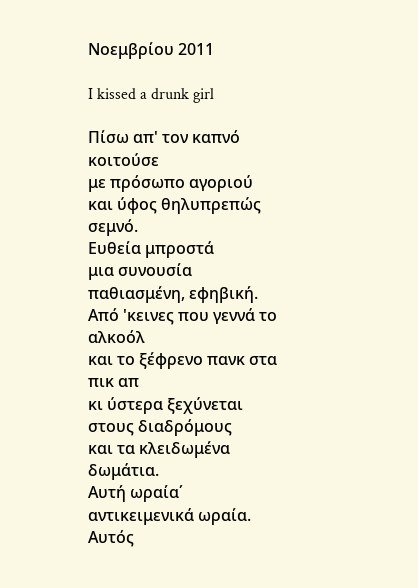Νοεμβρίου 2011

I kissed a drunk girl

Πίσω απ' τον καπνό κοιτούσε
με πρόσωπο αγοριού
και ύφος θηλυπρεπώς σεμνό.
Ευθεία μπροστά
μια συνουσία
παθιασμένη, εφηβική.
Από 'κεινες που γεννά το αλκοόλ
και το ξέφρενο πανκ στα πικ απ
κι ύστερα ξεχύνεται στους διαδρόμους
και τα κλειδωμένα δωμάτια.
Αυτή ωραία΄
αντικειμενικά ωραία.
Αυτός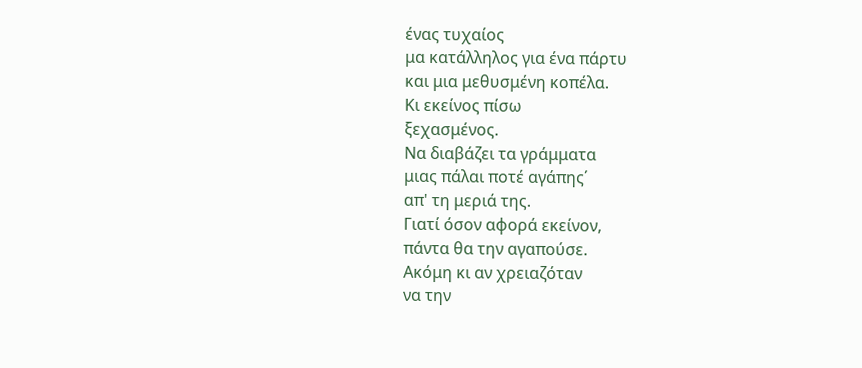ένας τυχαίος
μα κατάλληλος για ένα πάρτυ
και μια μεθυσμένη κοπέλα.
Κι εκείνος πίσω
ξεχασμένος.
Να διαβάζει τα γράμματα
μιας πάλαι ποτέ αγάπης΄
απ' τη μεριά της.
Γιατί όσον αφορά εκείνον,
πάντα θα την αγαπούσε.
Ακόμη κι αν χρειαζόταν
να την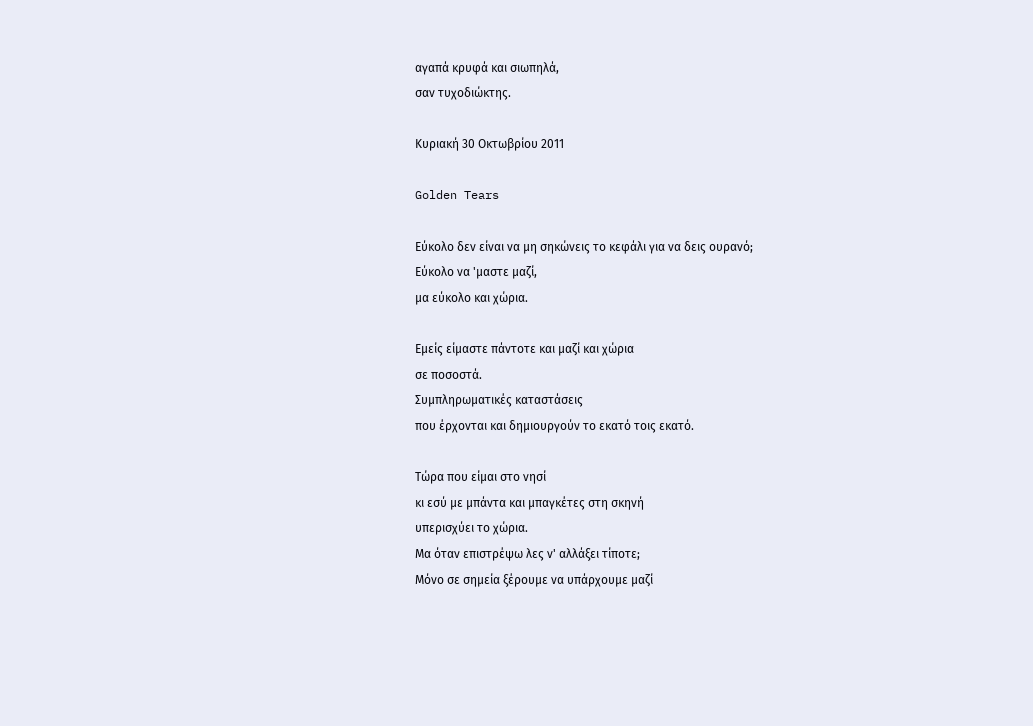αγαπά κρυφά και σιωπηλά,
σαν τυχοδιώκτης.

Κυριακή 30 Οκτωβρίου 2011

Golden Tears

Εύκολο δεν είναι να μη σηκώνεις το κεφάλι για να δεις ουρανό;
Εύκολο να 'μαστε μαζί,
μα εύκολο και χώρια.

Εμείς είμαστε πάντοτε και μαζί και χώρια
σε ποσοστά.
Συμπληρωματικές καταστάσεις
που έρχονται και δημιουργούν το εκατό τοις εκατό.

Τώρα που είμαι στο νησί
κι εσύ με μπάντα και μπαγκέτες στη σκηνή
υπερισχύει το χώρια.
Μα όταν επιστρέψω λες ν' αλλάξει τίποτε;
Μόνο σε σημεία ξέρουμε να υπάρχουμε μαζί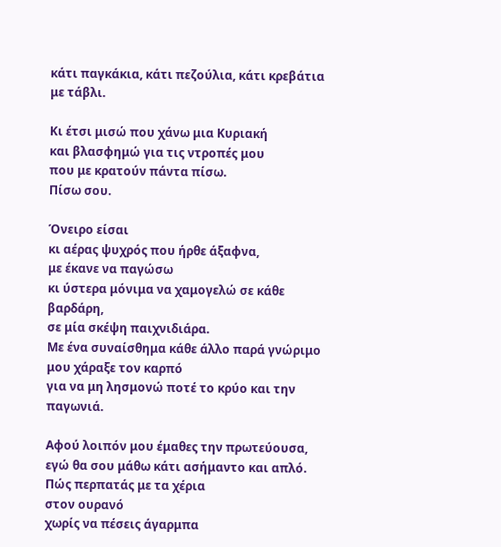κάτι παγκάκια, κάτι πεζούλια, κάτι κρεβάτια με τάβλι.

Κι έτσι μισώ που χάνω μια Κυριακή
και βλασφημώ για τις ντροπές μου
που με κρατούν πάντα πίσω.
Πίσω σου.

Όνειρο είσαι
κι αέρας ψυχρός που ήρθε άξαφνα,
με έκανε να παγώσω
κι ύστερα μόνιμα να χαμογελώ σε κάθε βαρδάρη,
σε μία σκέψη παιχνιδιάρα.
Με ένα συναίσθημα κάθε άλλο παρά γνώριμο
μου χάραξε τον καρπό
για να μη λησμονώ ποτέ το κρύο και την παγωνιά.

Αφού λοιπόν μου έμαθες την πρωτεύουσα,
εγώ θα σου μάθω κάτι ασήμαντο και απλό.
Πώς περπατάς με τα χέρια
στον ουρανό
χωρίς να πέσεις άγαρμπα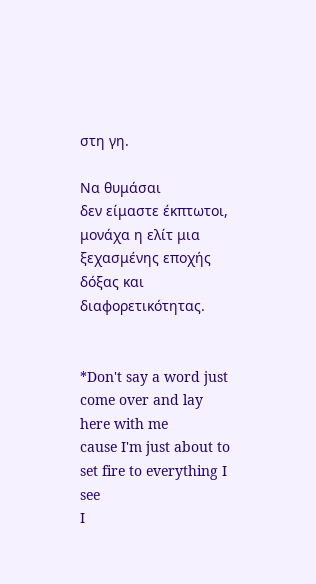στη γη.

Να θυμάσαι
δεν είμαστε έκπτωτοι,
μονάχα η ελίτ μια ξεχασμένης εποχής
δόξας και διαφορετικότητας.


*Don't say a word just come over and lay here with me
cause I'm just about to set fire to everything I see
I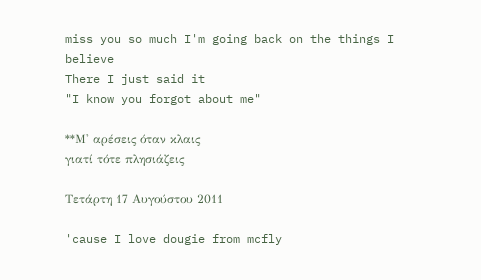miss you so much I'm going back on the things I believe
There I just said it
"I know you forgot about me"

**Μ' αρέσεις όταν κλαις
γιατί τότε πλησιάζεις

Τετάρτη 17 Αυγούστου 2011

'cause I love dougie from mcfly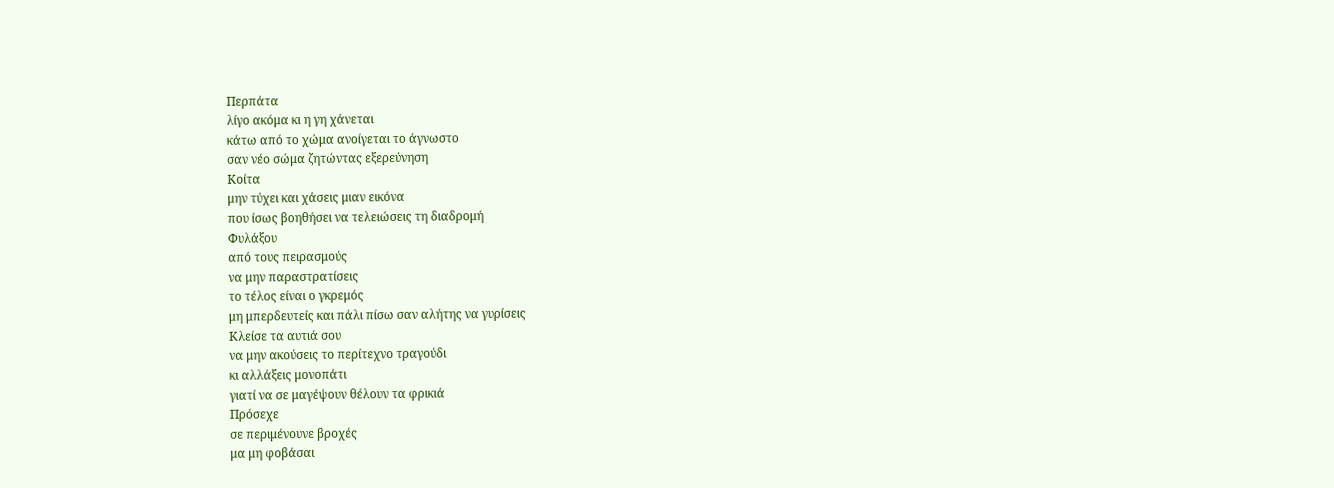Περπάτα
λίγο ακόμα κι η γη χάνεται
κάτω από το χώμα ανοίγεται το άγνωστο
σαν νέο σώμα ζητώντας εξερεύνηση
Κοίτα
μην τύχει και χάσεις μιαν εικόνα
που ίσως βοηθήσει να τελειώσεις τη διαδρομή
Φυλάξου
από τους πειρασμούς
να μην παραστρατίσεις
το τέλος είναι ο γκρεμός
μη μπερδευτείς και πάλι πίσω σαν αλήτης να γυρίσεις
Κλείσε τα αυτιά σου
να μην ακούσεις το περίτεχνο τραγούδι
κι αλλάξεις μονοπάτι
γιατί να σε μαγέψουν θέλουν τα φρικιά
Πρόσεχε
σε περιμένουνε βροχές
μα μη φοβάσαι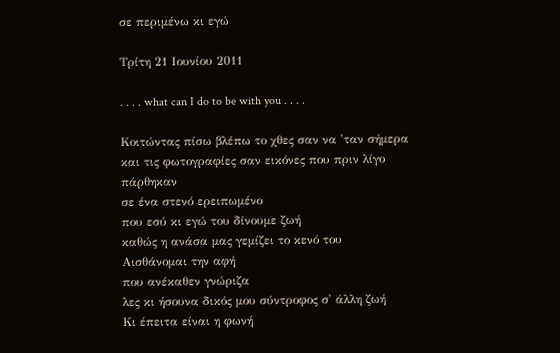σε περιμένω κι εγώ

Τρίτη 21 Ιουνίου 2011

. . . . what can I do to be with you . . . .

Κοιτώντας πίσω βλέπω το χθες σαν να 'ταν σήμερα
και τις φωτογραφίες σαν εικόνες που πριν λίγο πάρθηκαν
σε ένα στενό ερειπωμένο
που εσύ κι εγώ του δίνουμε ζωή
καθώς η ανάσα μας γεμίζει το κενό του
Αισθάνομαι την αφή
που ανέκαθεν γνώριζα
λες κι ήσουνα δικός μου σύντροφος σ' άλλη ζωή
Κι έπειτα είναι η φωνή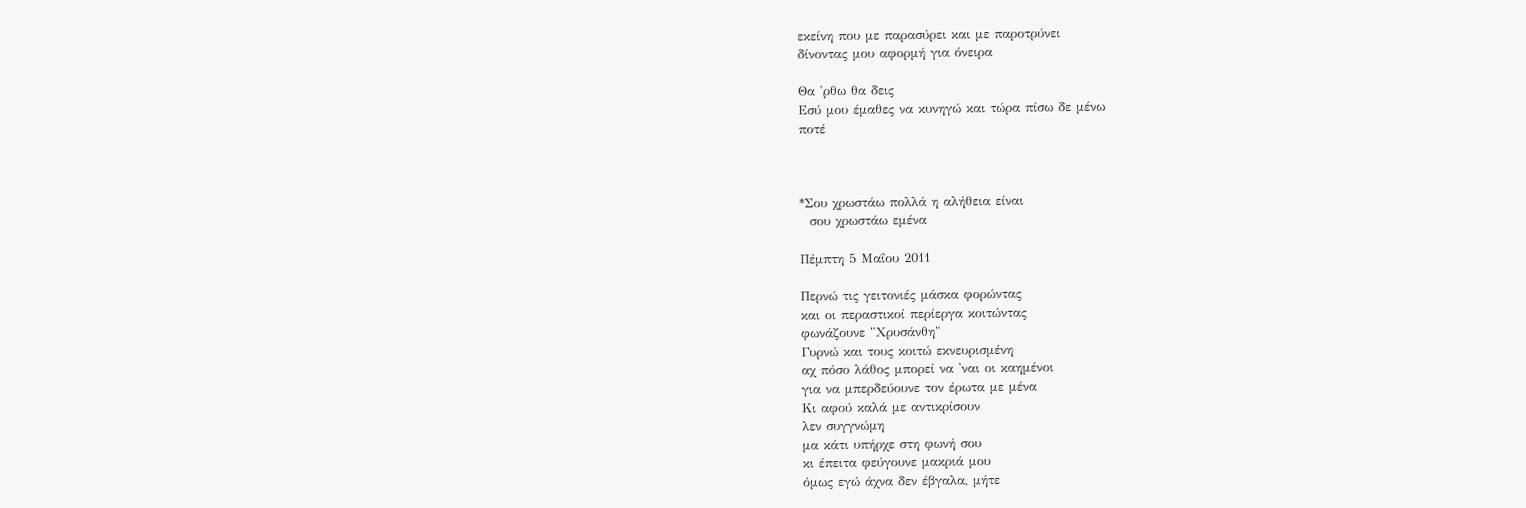εκείνη που με παρασύρει και με παροτρύνει
δίνοντας μου αφορμή για όνειρα

Θα 'ρθω θα δεις
Εσύ μου έμαθες να κυνηγώ και τώρα πίσω δε μένω
ποτέ



*Σου χρωστάω πολλά η αλήθεια είναι
  σου χρωστάω εμένα

Πέμπτη 5 Μαΐου 2011

Περνώ τις γειτονιές μάσκα φορώντας
και οι περαστικοί περίεργα κοιτώντας
φωνάζουνε "Χρυσάνθη"
Γυρνώ και τους κοιτώ εκνευρισμένη
αχ πόσο λάθος μπορεί να 'ναι οι καημένοι
για να μπερδεύουνε τον έρωτα με μένα
Κι αφού καλά με αντικρίσουν
λεν συγγνώμη
μα κάτι υπήρχε στη φωνή σου
κι έπειτα φεύγουνε μακριά μου
όμως εγώ άχνα δεν έβγαλα, μήτε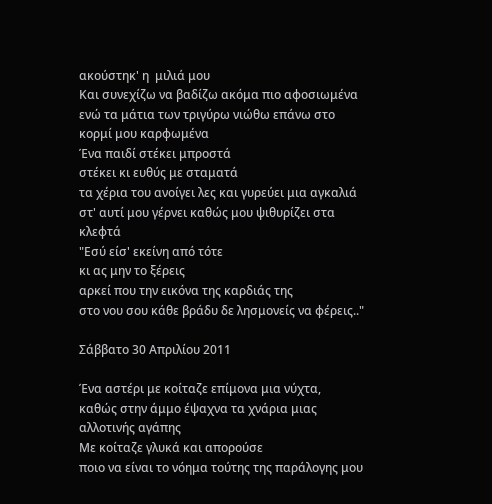ακούστηκ' η  μιλιά μου
Και συνεχίζω να βαδίζω ακόμα πιο αφοσιωμένα
ενώ τα μάτια των τριγύρω νιώθω επάνω στο κορμί μου καρφωμένα
Ένα παιδί στέκει μπροστά
στέκει κι ευθύς με σταματά
τα χέρια του ανοίγει λες και γυρεύει μια αγκαλιά
στ' αυτί μου γέρνει καθώς μου ψιθυρίζει στα κλεφτά
"Εσύ είσ' εκείνη από τότε
κι ας μην το ξέρεις
αρκεί που την εικόνα της καρδιάς της
στο νου σου κάθε βράδυ δε λησμονείς να φέρεις.."

Σάββατο 30 Απριλίου 2011

Ένα αστέρι με κοίταζε επίμονα μια νύχτα,
καθώς στην άμμο έψαχνα τα χνάρια μιας αλλοτινής αγάπης
Με κοίταζε γλυκά και απορούσε
ποιο να είναι το νόημα τούτης της παράλογης μου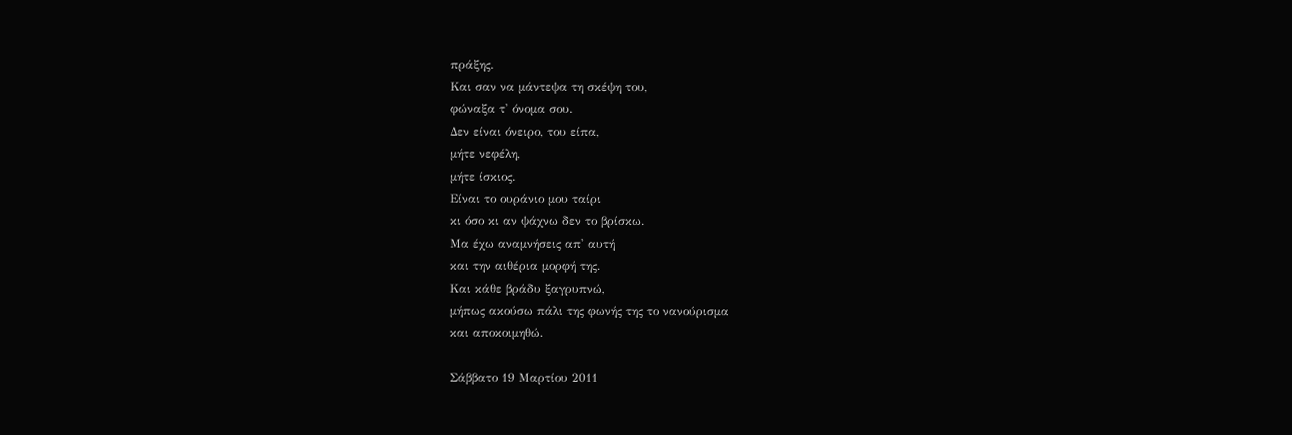πράξης.
Και σαν να μάντεψα τη σκέψη του,
φώναξα τ' όνομα σου.
Δεν είναι όνειρο, του είπα,
μήτε νεφέλη,
μήτε ίσκιος.
Είναι το ουράνιο μου ταίρι
κι όσο κι αν ψάχνω δεν το βρίσκω.
Μα έχω αναμνήσεις απ' αυτή
και την αιθέρια μορφή της.
Και κάθε βράδυ ξαγρυπνώ,
μήπως ακούσω πάλι της φωνής της το νανούρισμα
και αποκοιμηθώ.

Σάββατο 19 Μαρτίου 2011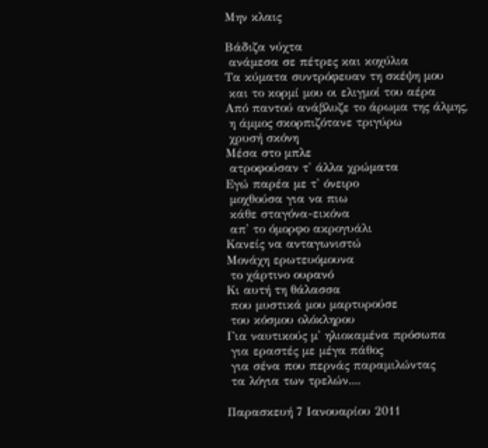Μην κλαις

Βάδιζα νύχτα
 ανάμεσα σε πέτρες και κοχύλια
Τα κύματα συντρόφευαν τη σκέψη μου
 και το κορμί μου οι ελιγμοί του αέρα
Από παντού ανάβλυζε το άρωμα της άλμης,
 η άμμος σκορπιζότανε τριγύρω
 χρυσή σκόνη
Μέσα στο μπλε
 ατροφούσαν τ' άλλα χρώματα
Εγώ παρέα με τ' όνειρο
 μοχθούσα για να πιω
 κάθε σταγόνα-εικόνα
 απ' το όμορφο ακρογυάλι
Κανείς να ανταγωνιστώ
Μονάχη ερωτευόμουνα
 το χάρτινο ουρανό
Κι αυτή τη θάλασσα
 που μυστικά μου μαρτυρούσε
 του κόσμου ολόκληρου
Για ναυτικούς μ' ηλιοκαμένα πρόσωπα
 για εραστές με μέγα πάθος
 για σένα που περνάς παραμιλώντας
 τα λόγια των τρελών....

Παρασκευή 7 Ιανουαρίου 2011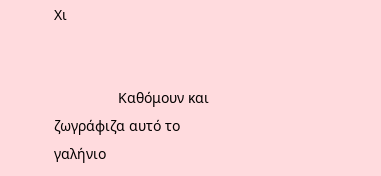Χι


                Καθόμουν και ζωγράφιζα αυτό το γαλήνιο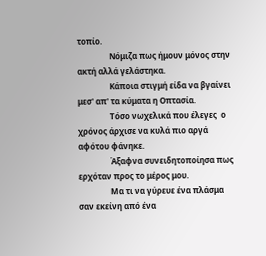τοπίο.
                Νόμιζα πως ήμουν μόνος στην ακτή αλλά γελάστηκα.
                Κάποια στιγμή είδα να βγαίνει μεσ' απ' τα κύματα η Οπτασία.
                Τόσο νωχελικά που έλεγες  ο χρόνος άρχισε να κυλά πιο αργά αφότου φάνηκε.
                Άξαφνα συνειδητοποίησα πως ερχόταν προς το μέρος μου.
                Μα τι να γύρευε ένα πλάσμα σαν εκείνη από ένα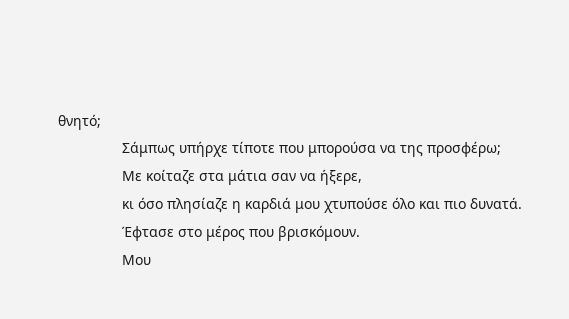θνητό;
                Σάμπως υπήρχε τίποτε που μπορούσα να της προσφέρω;
                Με κοίταζε στα μάτια σαν να ήξερε,
                κι όσο πλησίαζε η καρδιά μου χτυπούσε όλο και πιο δυνατά.
                Έφτασε στο μέρος που βρισκόμουν.
                Μου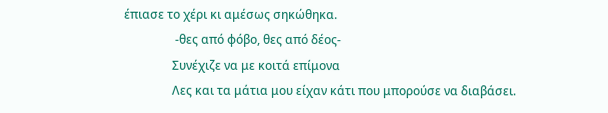έπιασε το χέρι κι αμέσως σηκώθηκα.
                 -θες από φόβο, θες από δέος-
                Συνέχιζε να με κοιτά επίμονα
                Λες και τα μάτια μου είχαν κάτι που μπορούσε να διαβάσει.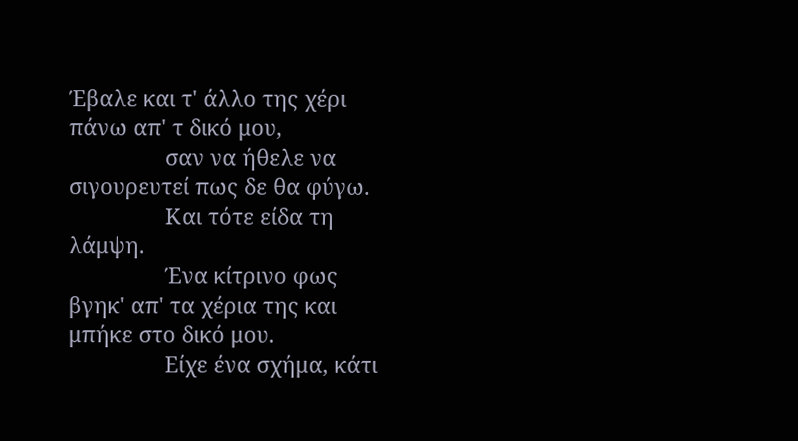Έβαλε και τ' άλλο της χέρι πάνω απ' τ δικό μου,
                σαν να ήθελε να σιγουρευτεί πως δε θα φύγω.
                Και τότε είδα τη λάμψη.
                Ένα κίτρινο φως βγηκ' απ' τα χέρια της και μπήκε στο δικό μου.
                Είχε ένα σχήμα, κάτι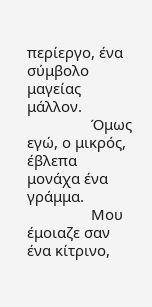περίεργο, ένα σύμβολο μαγείας μάλλον.
                Όμως εγώ, ο μικρός, έβλεπα μονάχα ένα γράμμα.
                Μου έμοιαζε σαν ένα κίτρινο,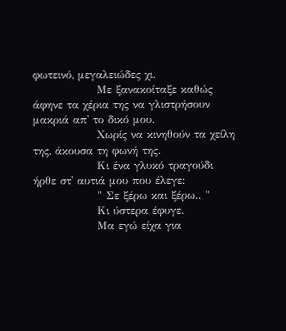φωτεινό, μεγαλειώδες χι.
                Με ξανακοίταξε καθώς άφηνε τα χέρια της να γλιστρήσουν μακριά απ' το δικό μου.
                Χωρίς να κινηθούν τα χείλη της, άκουσα τη φωνή της.
                Κι ένα γλυκό τραγούδι ήρθε στ' αυτιά μου που έλεγε:
                " Σε ξέρω και ξέρω.. "
                Κι ύστερα έφυγε.
                Μα εγώ είχα για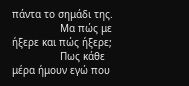πάντα το σημάδι της.
                Μα πώς με ήξερε και πώς ήξερε;
                Πως κάθε μέρα ήμουν εγώ που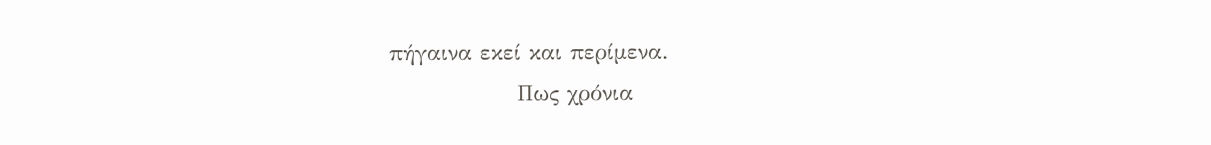πήγαινα εκεί και περίμενα.
                Πως χρόνια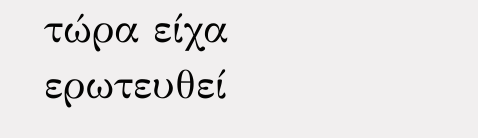τώρα είχα ερωτευθεί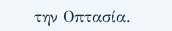την Οπτασία.